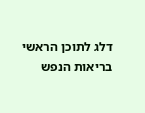דלג לתוכן הראשי
בריאות הנפש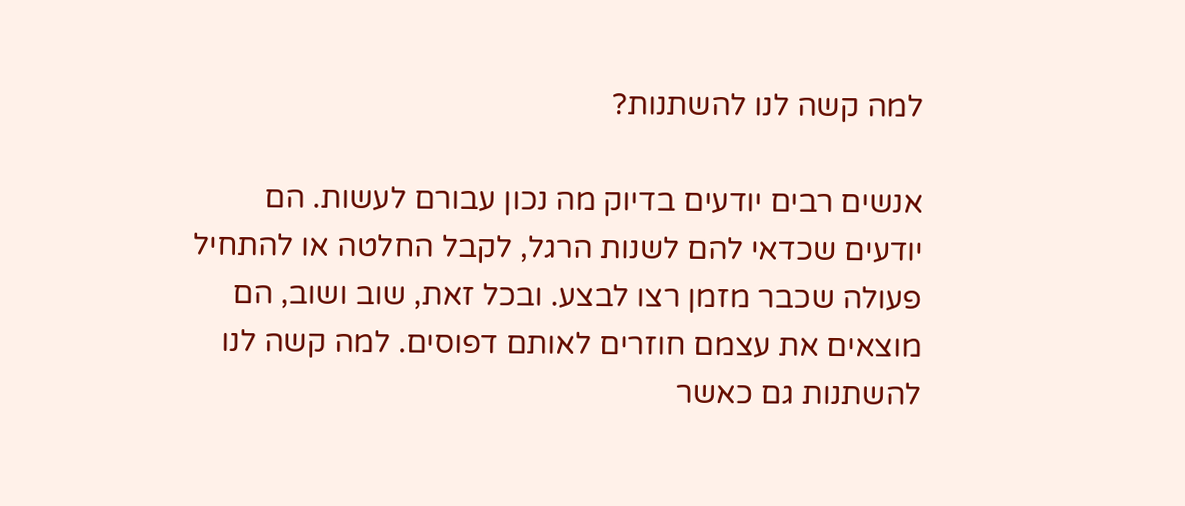למה קשה לנו להשתנות?

אנשים רבים יודעים בדיוק מה נכון עבורם לעשות. הם יודעים שכדאי להם לשנות הרגל, לקבל החלטה או להתחיל פעולה שכבר מזמן רצו לבצע. ובכל זאת, שוב ושוב, הם מוצאים את עצמם חוזרים לאותם דפוסים. למה קשה לנו להשתנות גם כאשר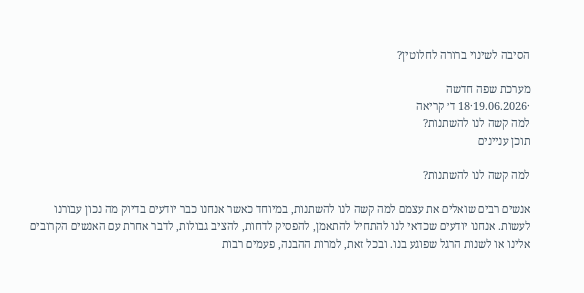הסיבה לשינוי ברורה לחלוטין?

מערכת שפה חדשה
·19.06.2026·18 ד׳ קריאה
למה קשה לנו להשתנות?
תוכן עניינים

למה קשה לנו להשתנות?

אנשים רבים שואלים את עצמם למה קשה לנו להשתנות, במיוחד כאשר אנחנו כבר יודעים בדיוק מה נכון עבורנו לעשות. אנחנו יודעים שכדאי לנו להתחיל להתאמן, להפסיק לדחות, להציב גבולות, לדבר אחרת עם האנשים הקרובים אלינו או לשנות הרגל שפוגע בנו. ובכל זאת, למרות ההבנה, פעמים רבות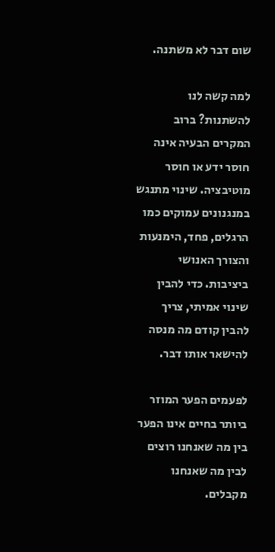שום דבר לא משתנה.

למה קשה לנו להשתנות? ברוב המקרים הבעיה אינה חוסר ידע או חוסר מוטיבציה. שינוי מתנגש במנגנונים עמוקים כמו הרגלים, פחד, הימנעות והצורך האנושי ביציבות. כדי להבין שינוי אמיתי, צריך להבין קודם מה מנסה להישאר אותו דבר.

לפעמים הפער המוזר ביותר בחיים אינו הפער בין מה שאנחנו רוצים לבין מה שאנחנו מקבלים.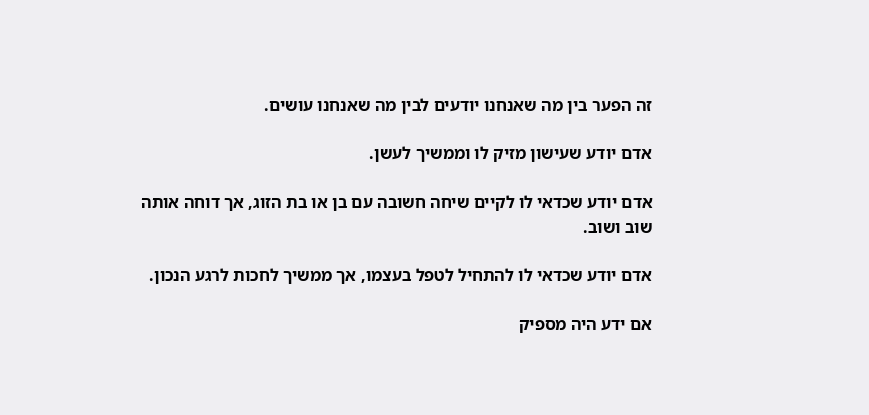זה הפער בין מה שאנחנו יודעים לבין מה שאנחנו עושים.

אדם יודע שעישון מזיק לו וממשיך לעשן.

אדם יודע שכדאי לו לקיים שיחה חשובה עם בן או בת הזוג, אך דוחה אותה שוב ושוב.

אדם יודע שכדאי לו להתחיל לטפל בעצמו, אך ממשיך לחכות לרגע הנכון.

אם ידע היה מספיק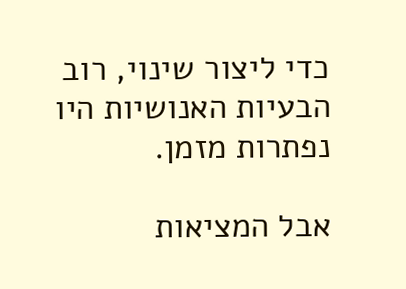כדי ליצור שינוי, רוב הבעיות האנושיות היו נפתרות מזמן.

אבל המציאות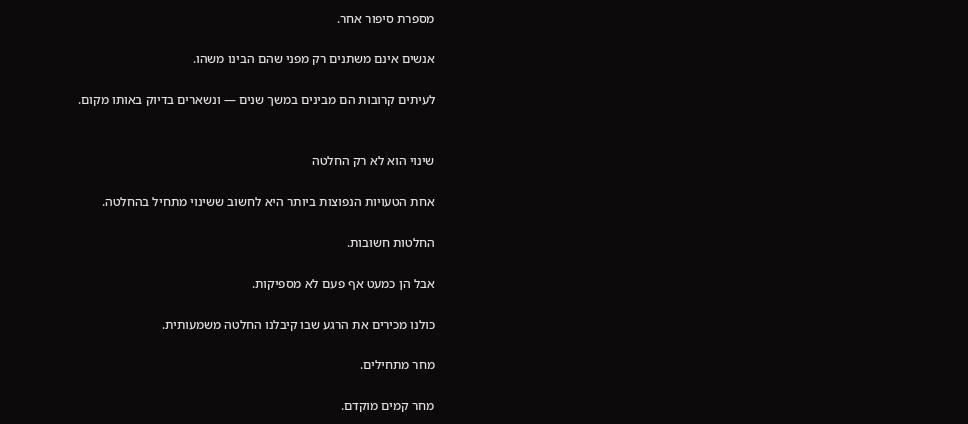מספרת סיפור אחר.

אנשים אינם משתנים רק מפני שהם הבינו משהו.

לעיתים קרובות הם מבינים במשך שנים — ונשארים בדיוק באותו מקום.


שינוי הוא לא רק החלטה

אחת הטעויות הנפוצות ביותר היא לחשוב ששינוי מתחיל בהחלטה.

החלטות חשובות.

אבל הן כמעט אף פעם לא מספיקות.

כולנו מכירים את הרגע שבו קיבלנו החלטה משמעותית.

מחר מתחילים.

מחר קמים מוקדם.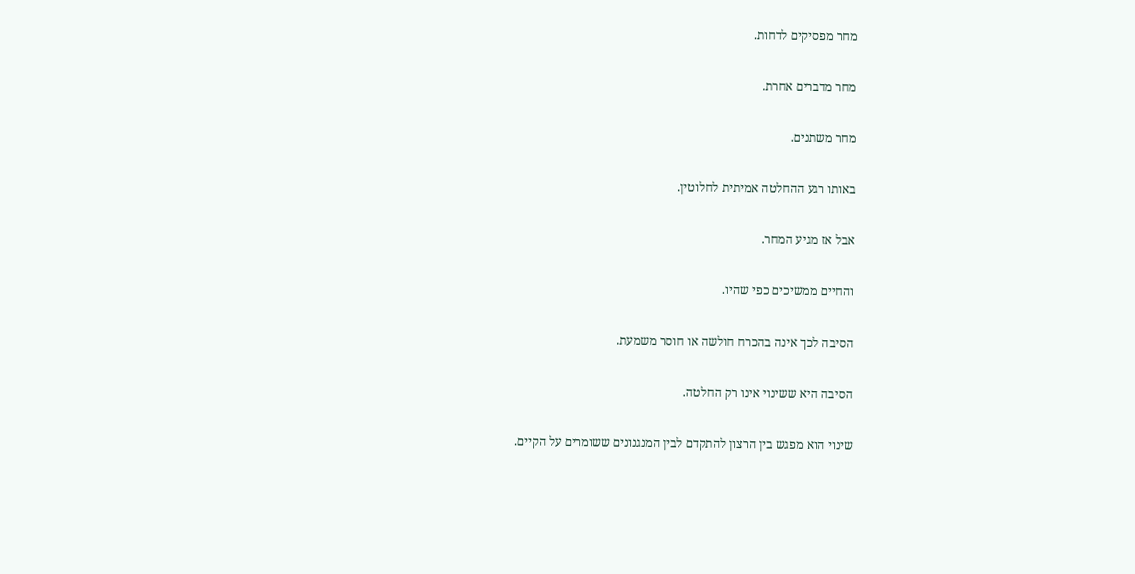מחר מפסיקים לדחות.

מחר מדברים אחרת.

מחר משתנים.

באותו רגע ההחלטה אמיתית לחלוטין.

אבל אז מגיע המחר.

והחיים ממשיכים כפי שהיו.

הסיבה לכך אינה בהכרח חולשה או חוסר משמעת.

הסיבה היא ששינוי אינו רק החלטה.

שינוי הוא מפגש בין הרצון להתקדם לבין המנגנונים ששומרים על הקיים.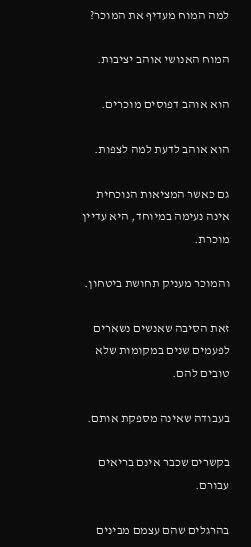למה המוח מעדיף את המוכר?

המוח האנושי אוהב יציבות.

הוא אוהב דפוסים מוכרים.

הוא אוהב לדעת למה לצפות.

גם כאשר המציאות הנוכחית אינה נעימה במיוחד, היא עדיין מוכרת.

והמוכר מעניק תחושת ביטחון.

זאת הסיבה שאנשים נשארים לפעמים שנים במקומות שלא טובים להם.

בעבודה שאינה מספקת אותם.

בקשרים שכבר אינם בריאים עבורם.

בהרגלים שהם עצמם מבינים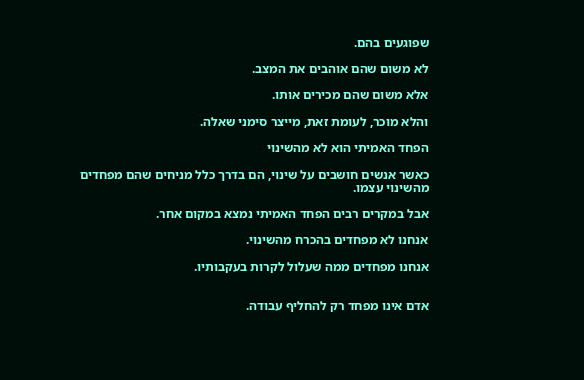שפוגעים בהם.

לא משום שהם אוהבים את המצב.

אלא משום שהם מכירים אותו.

והלא מוכר, לעומת זאת, מייצר סימני שאלה.

הפחד האמיתי הוא לא מהשינוי

כאשר אנשים חושבים על שינוי, הם בדרך כלל מניחים שהם מפחדים מהשינוי עצמו.

אבל במקרים רבים הפחד האמיתי נמצא במקום אחר.

אנחנו לא מפחדים בהכרח מהשינוי.

אנחנו מפחדים ממה שעלול לקרות בעקבותיו.


אדם אינו מפחד רק להחליף עבודה.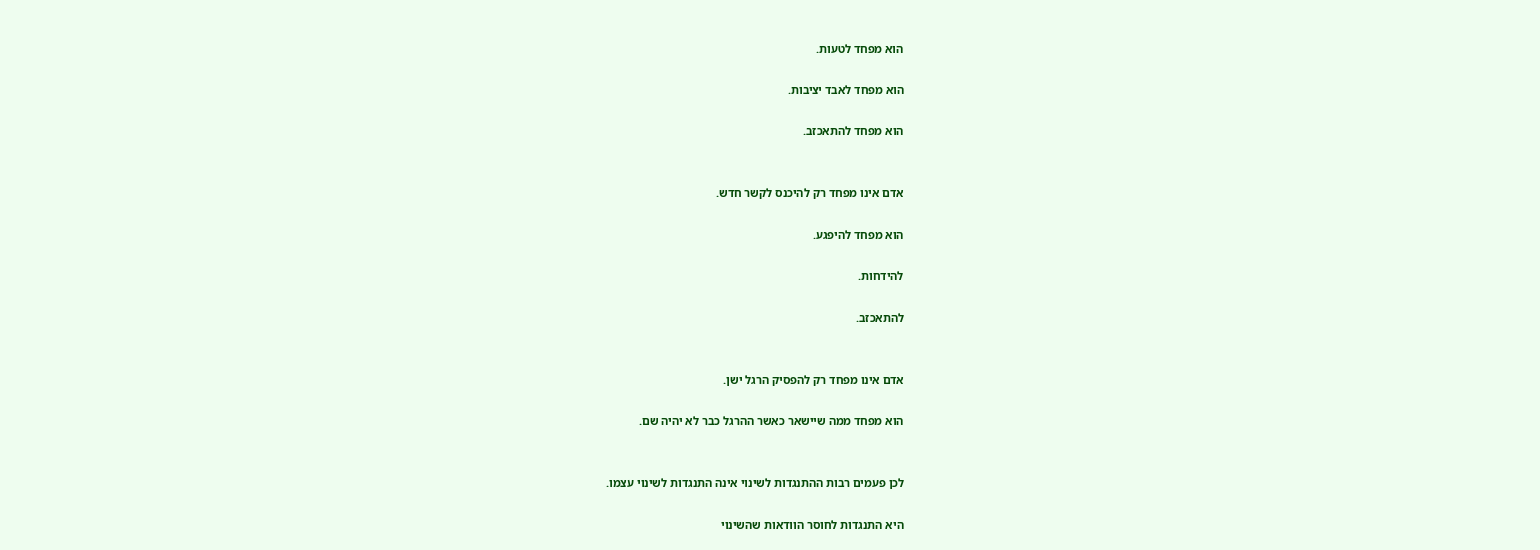הוא מפחד לטעות.

הוא מפחד לאבד יציבות.

הוא מפחד להתאכזב.


אדם אינו מפחד רק להיכנס לקשר חדש.

הוא מפחד להיפגע.

להידחות.

להתאכזב.


אדם אינו מפחד רק להפסיק הרגל ישן.

הוא מפחד ממה שיישאר כאשר ההרגל כבר לא יהיה שם.


לכן פעמים רבות ההתנגדות לשינוי אינה התנגדות לשינוי עצמו.

היא התנגדות לחוסר הוודאות שהשינוי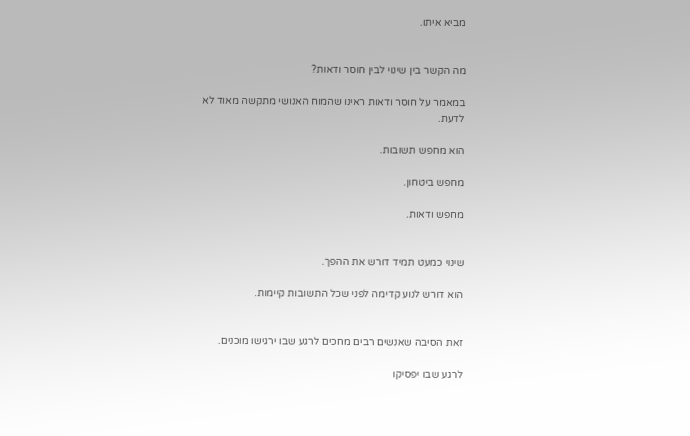מביא איתו.


מה הקשר בין שינוי לבין חוסר ודאות?

במאמר על חוסר ודאות ראינו שהמוח האנושי מתקשה מאוד לא לדעת.

הוא מחפש תשובות.

מחפש ביטחון.

מחפש ודאות.


שינוי כמעט תמיד דורש את ההפך.

הוא דורש לנוע קדימה לפני שכל התשובות קיימות.


זאת הסיבה שאנשים רבים מחכים לרגע שבו ירגישו מוכנים.

לרגע שבו יפסיקו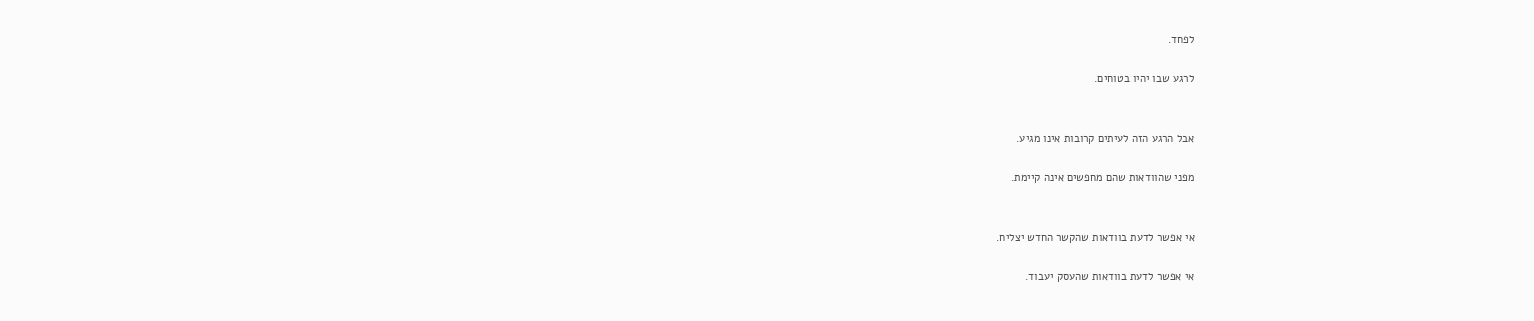לפחד.

לרגע שבו יהיו בטוחים.


אבל הרגע הזה לעיתים קרובות אינו מגיע.

מפני שהוודאות שהם מחפשים אינה קיימת.


אי אפשר לדעת בוודאות שהקשר החדש יצליח.

אי אפשר לדעת בוודאות שהעסק יעבוד.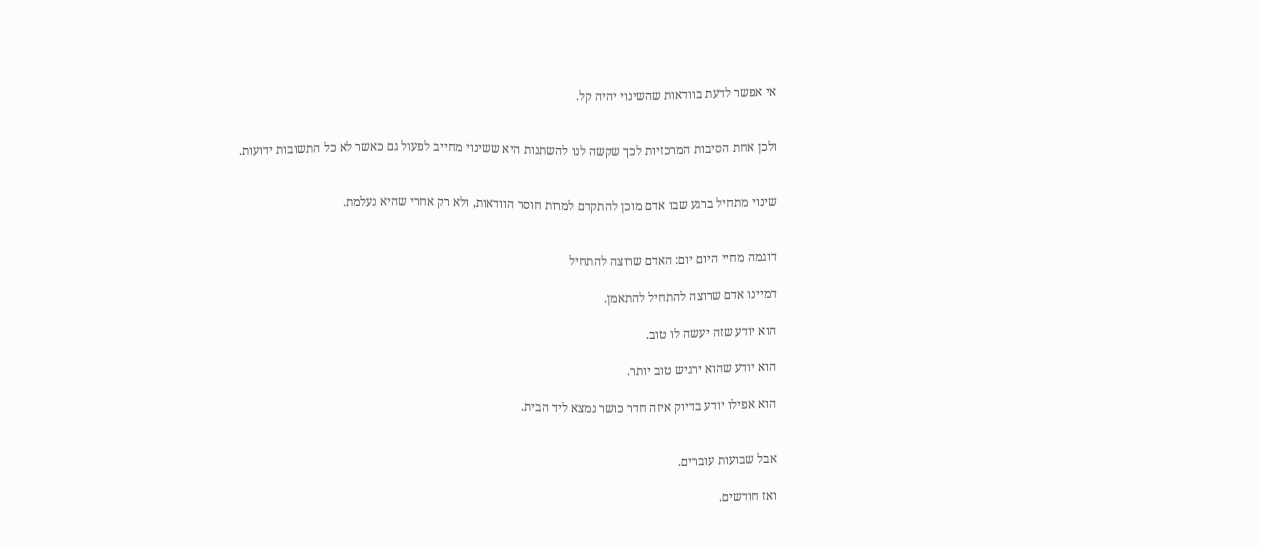אי אפשר לדעת בוודאות שהשינוי יהיה קל.


ולכן אחת הסיבות המרכזיות לכך שקשה לנו להשתנות היא ששינוי מחייב לפעול גם כאשר לא כל התשובות ידועות.


שינוי מתחיל ברגע שבו אדם מוכן להתקדם למרות חוסר הוודאות, ולא רק אחרי שהיא נעלמת.


דוגמה מחיי היום יום: האדם שרוצה להתחיל

דמיינו אדם שרוצה להתחיל להתאמן.

הוא יודע שזה יעשה לו טוב.

הוא יודע שהוא ירגיש טוב יותר.

הוא אפילו יודע בדיוק איזה חדר כושר נמצא ליד הבית.


אבל שבועות עוברים.

ואז חודשים.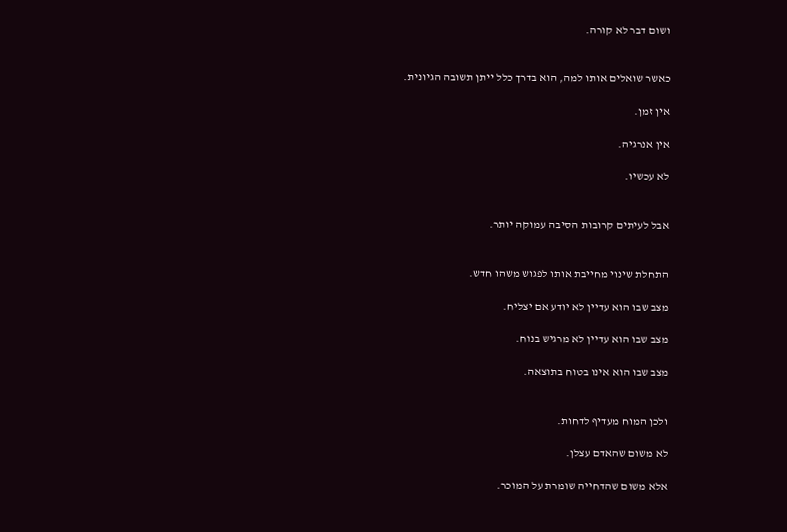ושום דבר לא קורה.


כאשר שואלים אותו למה, הוא בדרך כלל ייתן תשובה הגיונית.

אין זמן.

אין אנרגיה.

לא עכשיו.


אבל לעיתים קרובות הסיבה עמוקה יותר.


התחלת שינוי מחייבת אותו לפגוש משהו חדש.

מצב שבו הוא עדיין לא יודע אם יצליח.

מצב שבו הוא עדיין לא מרגיש בנוח.

מצב שבו הוא אינו בטוח בתוצאה.


ולכן המוח מעדיף לדחות.

לא משום שהאדם עצלן.

אלא משום שהדחייה שומרת על המוכר.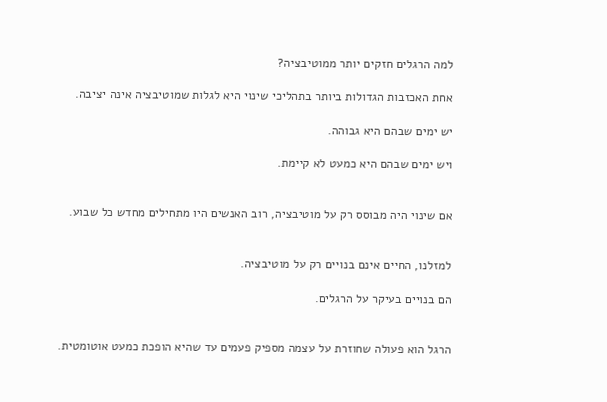למה הרגלים חזקים יותר ממוטיבציה?

אחת האכזבות הגדולות ביותר בתהליכי שינוי היא לגלות שמוטיבציה אינה יציבה.

יש ימים שבהם היא גבוהה.

ויש ימים שבהם היא כמעט לא קיימת.


אם שינוי היה מבוסס רק על מוטיבציה, רוב האנשים היו מתחילים מחדש כל שבוע.


למזלנו, החיים אינם בנויים רק על מוטיבציה.

הם בנויים בעיקר על הרגלים.


הרגל הוא פעולה שחוזרת על עצמה מספיק פעמים עד שהיא הופכת כמעט אוטומטית.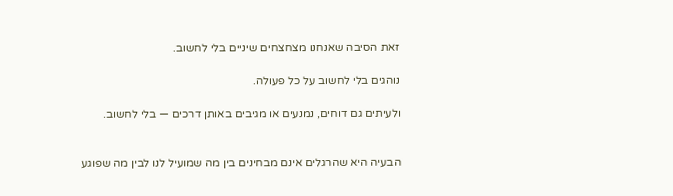זאת הסיבה שאנחנו מצחצחים שיניים בלי לחשוב.

נוהגים בלי לחשוב על כל פעולה.

ולעיתים גם דוחים, נמנעים או מגיבים באותן דרכים — בלי לחשוב.


הבעיה היא שהרגלים אינם מבחינים בין מה שמועיל לנו לבין מה שפוגע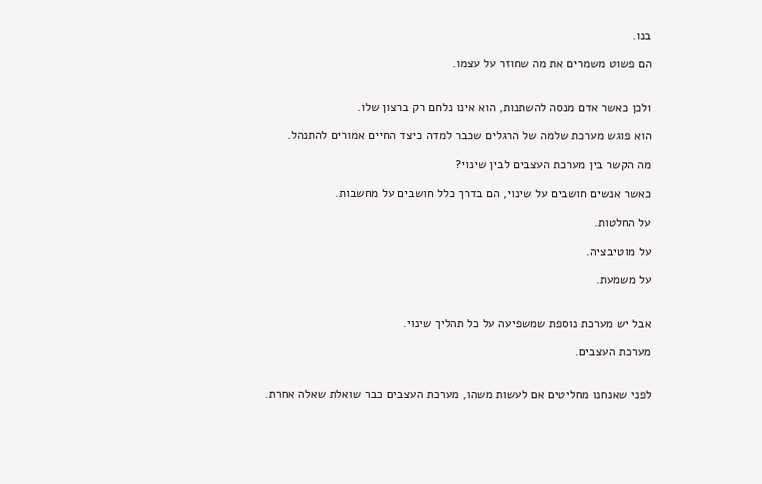בנו.

הם פשוט משמרים את מה שחוזר על עצמו.


ולכן כאשר אדם מנסה להשתנות, הוא אינו נלחם רק ברצון שלו.

הוא פוגש מערכת שלמה של הרגלים שכבר למדה כיצד החיים אמורים להתנהל.

מה הקשר בין מערכת העצבים לבין שינוי?

כאשר אנשים חושבים על שינוי, הם בדרך כלל חושבים על מחשבות.

על החלטות.

על מוטיבציה.

על משמעת.


אבל יש מערכת נוספת שמשפיעה על כל תהליך שינוי.

מערכת העצבים.


לפני שאנחנו מחליטים אם לעשות משהו, מערכת העצבים כבר שואלת שאלה אחרת.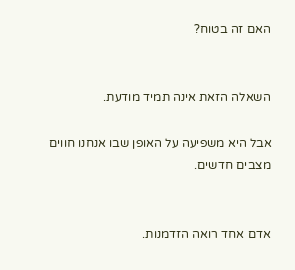האם זה בטוח?


השאלה הזאת אינה תמיד מודעת.

אבל היא משפיעה על האופן שבו אנחנו חווים מצבים חדשים.


אדם אחד רואה הזדמנות.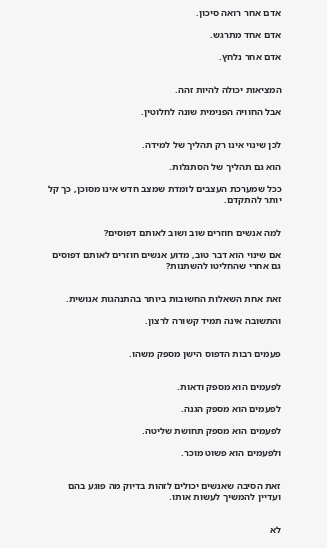אדם אחר רואה סיכון.

אדם אחד מתרגש.

אדם אחר נלחץ.


המציאות יכולה להיות זהה.

אבל החוויה הפנימית שונה לחלוטין.


לכן שינוי אינו רק תהליך של למידה.

הוא גם תהליך של הסתגלות.

ככל שמערכת העצבים לומדת שמצב חדש אינו מסוכן, כך קל יותר להתקדם.


למה אנשים חוזרים שוב ושוב לאותם דפוסים?

אם שינוי הוא דבר טוב, מדוע אנשים חוזרים לאותם דפוסים גם אחרי שהחליטו להשתנות?


זאת אחת השאלות החשובות ביותר בהתנהגות אנושית.

והתשובה אינה תמיד קשורה לרצון.


פעמים רבות הדפוס הישן מספק משהו.


לפעמים הוא מספק ודאות.

לפעמים הוא מספק הגנה.

לפעמים הוא מספק תחושת שליטה.

ולפעמים הוא פשוט מוכר.


זאת הסיבה שאנשים יכולים לזהות בדיוק מה פוגע בהם ועדיין להמשיך לעשות אותו.


לא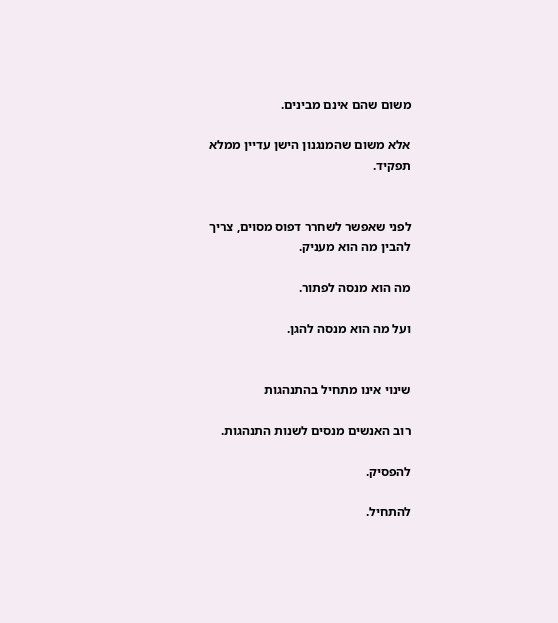משום שהם אינם מבינים.

אלא משום שהמנגנון הישן עדיין ממלא תפקיד.


לפני שאפשר לשחרר דפוס מסוים, צריך להבין מה הוא מעניק.

מה הוא מנסה לפתור.

ועל מה הוא מנסה להגן.


שינוי אינו מתחיל בהתנהגות

רוב האנשים מנסים לשנות התנהגות.

להפסיק.

להתחיל.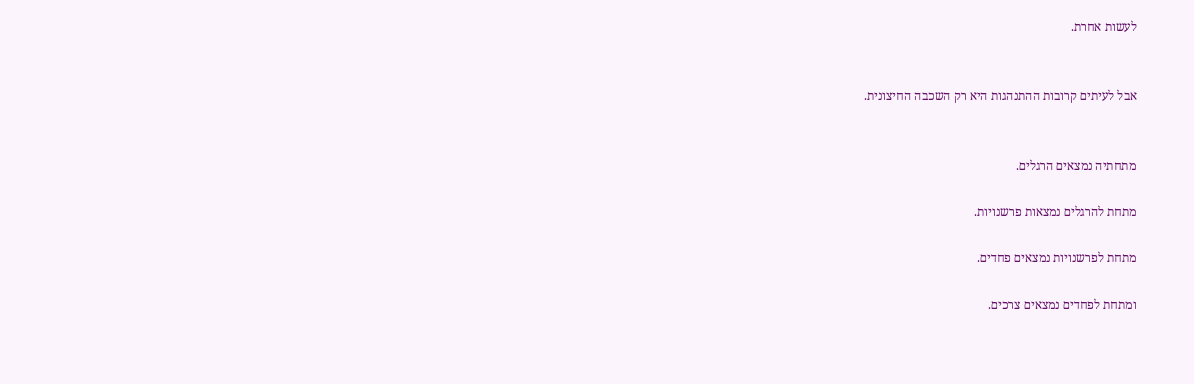לעשות אחרת.


אבל לעיתים קרובות ההתנהגות היא רק השכבה החיצונית.


מתחתיה נמצאים הרגלים.

מתחת להרגלים נמצאות פרשנויות.

מתחת לפרשנויות נמצאים פחדים.

ומתחת לפחדים נמצאים צרכים.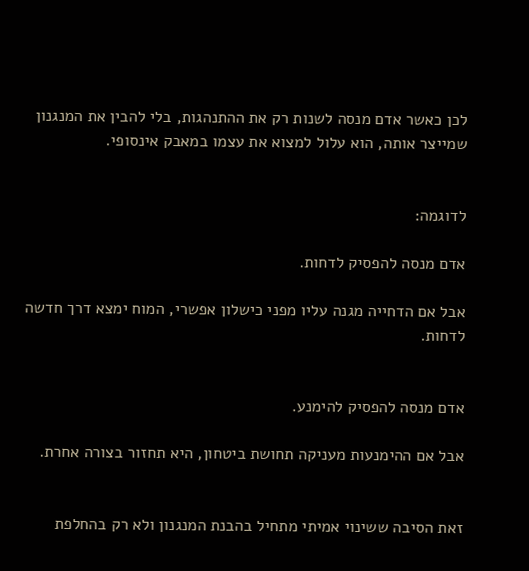לכן כאשר אדם מנסה לשנות רק את ההתנהגות, בלי להבין את המנגנון שמייצר אותה, הוא עלול למצוא את עצמו במאבק אינסופי.


לדוגמה:

אדם מנסה להפסיק לדחות.

אבל אם הדחייה מגנה עליו מפני כישלון אפשרי, המוח ימצא דרך חדשה לדחות.


אדם מנסה להפסיק להימנע.

אבל אם ההימנעות מעניקה תחושת ביטחון, היא תחזור בצורה אחרת.


זאת הסיבה ששינוי אמיתי מתחיל בהבנת המנגנון ולא רק בהחלפת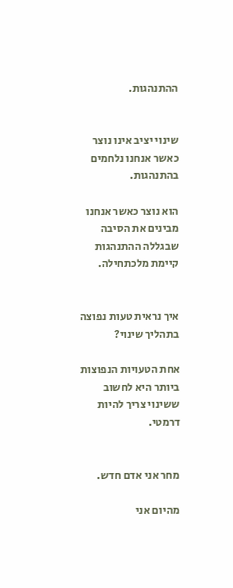ההתנהגות.


שינוי יציב אינו נוצר כאשר אנחנו נלחמים בהתנהגות.

הוא נוצר כאשר אנחנו מבינים את הסיבה שבגללה ההתנהגות קיימת מלכתחילה.


איך נראית טעות נפוצה בתהליך שינוי?

אחת הטעויות הנפוצות ביותר היא לחשוב ששינוי צריך להיות דרמטי.


מחר אני אדם חדש.

מהיום אני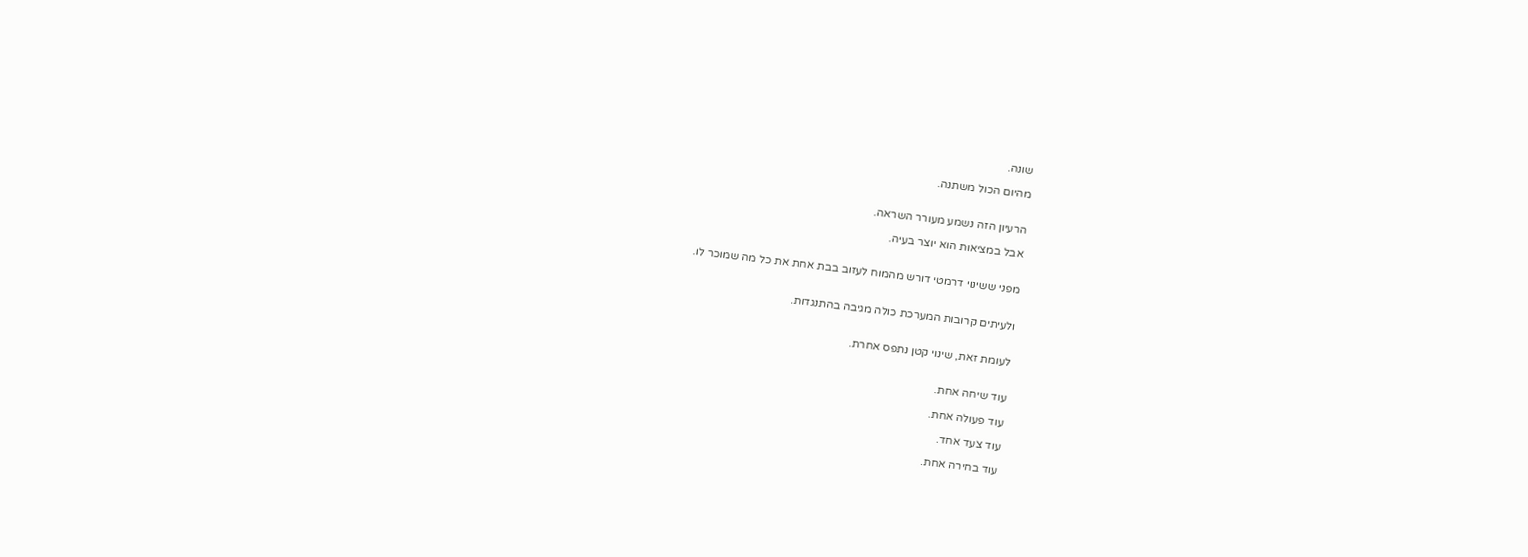שונה.

מהיום הכול משתנה.


הרעיון הזה נשמע מעורר השראה.

אבל במציאות הוא יוצר בעיה.


מפני ששינוי דרמטי דורש מהמוח לעזוב בבת אחת את כל מה שמוכר לו.


ולעיתים קרובות המערכת כולה מגיבה בהתנגדות.


לעומת זאת, שינוי קטן נתפס אחרת.


עוד שיחה אחת.

עוד פעולה אחת.

עוד צעד אחד.

עוד בחירה אחת.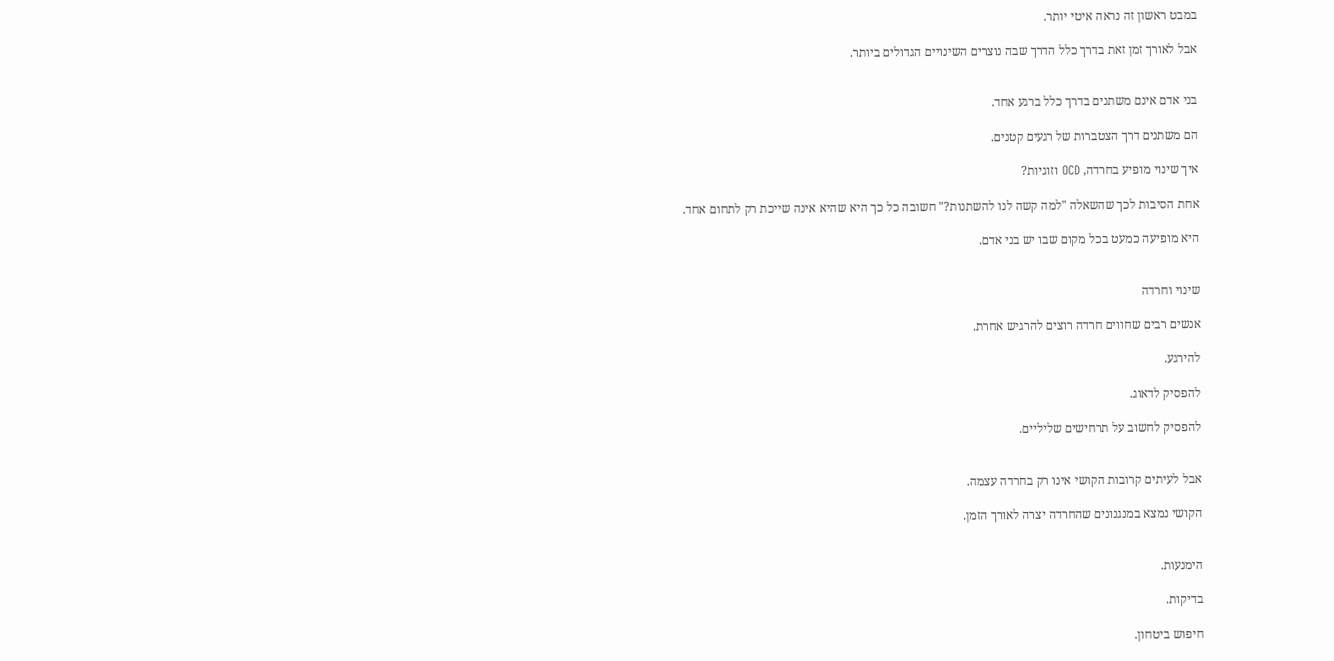במבט ראשון זה נראה איטי יותר.

אבל לאורך זמן זאת בדרך כלל הדרך שבה נוצרים השינויים הגדולים ביותר.


בני אדם אינם משתנים בדרך כלל ברגע אחד.

הם משתנים דרך הצטברות של רגעים קטנים.

איך שינוי מופיע בחרדה, OCD וזוגיות?

אחת הסיבות לכך שהשאלה "למה קשה לנו להשתנות?" חשובה כל כך היא שהיא אינה שייכת רק לתחום אחד.

היא מופיעה כמעט בכל מקום שבו יש בני אדם.


שינוי וחרדה

אנשים רבים שחווים חרדה רוצים להרגיש אחרת.

להירגע.

להפסיק לדאוג.

להפסיק לחשוב על תרחישים שליליים.


אבל לעיתים קרובות הקושי אינו רק בחרדה עצמה.

הקושי נמצא במנגנונים שהחרדה יצרה לאורך הזמן.


הימנעות.

בדיקות.

חיפוש ביטחון.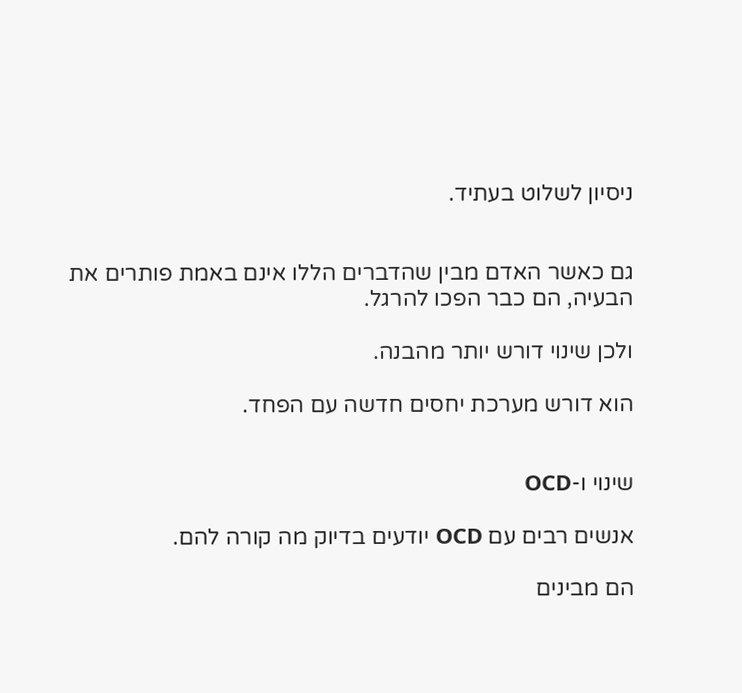ניסיון לשלוט בעתיד.


גם כאשר האדם מבין שהדברים הללו אינם באמת פותרים את הבעיה, הם כבר הפכו להרגל.

ולכן שינוי דורש יותר מהבנה.

הוא דורש מערכת יחסים חדשה עם הפחד.


שינוי ו-OCD

אנשים רבים עם OCD יודעים בדיוק מה קורה להם.

הם מבינים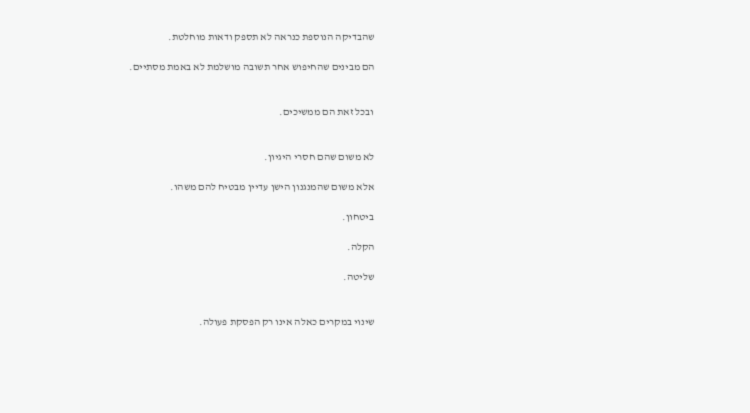שהבדיקה הנוספת כנראה לא תספק ודאות מוחלטת.

הם מבינים שהחיפוש אחר תשובה מושלמת לא באמת מסתיים.


ובכל זאת הם ממשיכים.


לא משום שהם חסרי היגיון.

אלא משום שהמנגנון הישן עדיין מבטיח להם משהו.

ביטחון.

הקלה.

שליטה.


שינוי במקרים כאלה אינו רק הפסקת פעולה.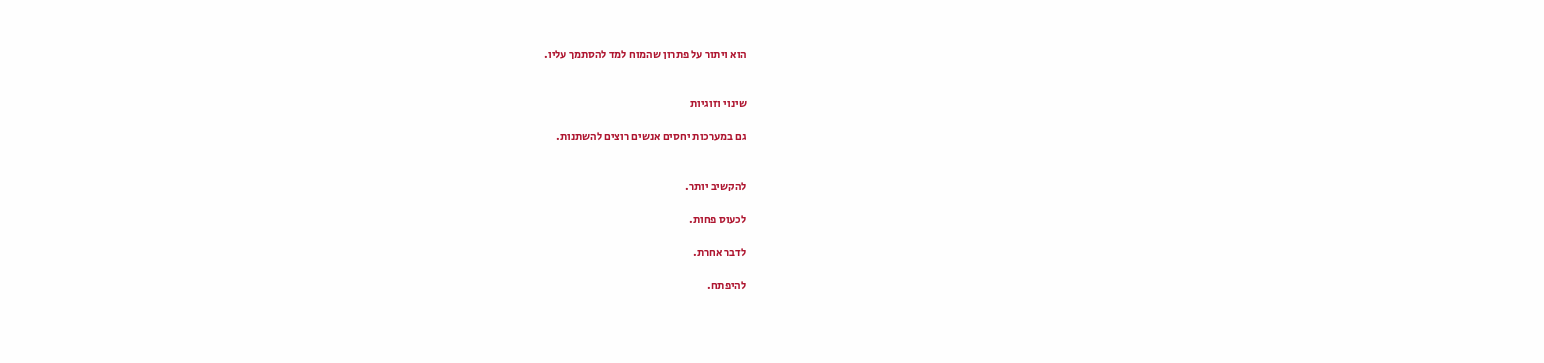הוא ויתור על פתרון שהמוח למד להסתמך עליו.


שינוי וזוגיות

גם במערכות יחסים אנשים רוצים להשתנות.


להקשיב יותר.

לכעוס פחות.

לדבר אחרת.

להיפתח.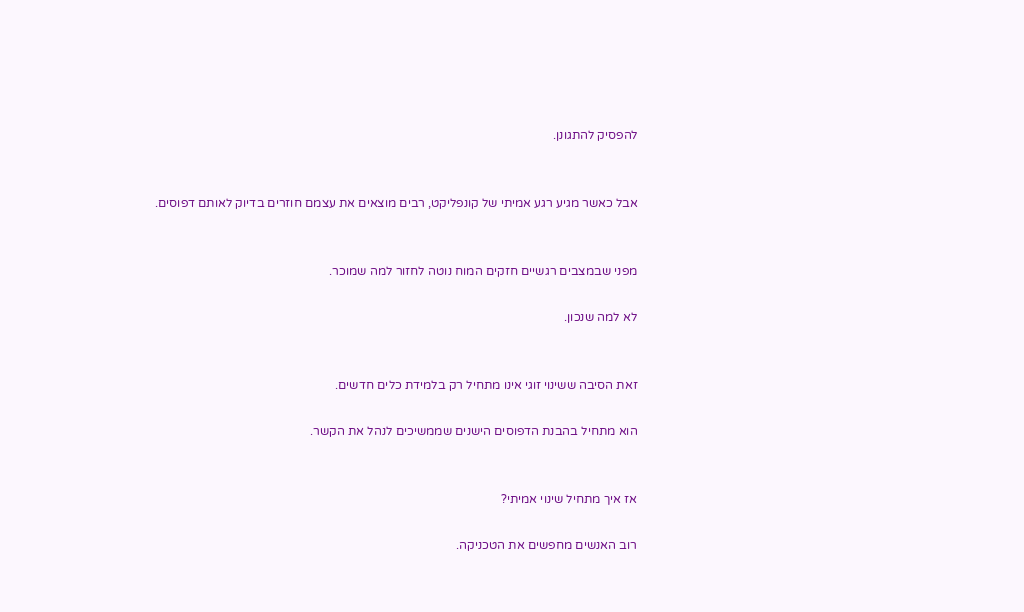להפסיק להתגונן.


אבל כאשר מגיע רגע אמיתי של קונפליקט, רבים מוצאים את עצמם חוזרים בדיוק לאותם דפוסים.


מפני שבמצבים רגשיים חזקים המוח נוטה לחזור למה שמוכר.

לא למה שנכון.


זאת הסיבה ששינוי זוגי אינו מתחיל רק בלמידת כלים חדשים.

הוא מתחיל בהבנת הדפוסים הישנים שממשיכים לנהל את הקשר.


אז איך מתחיל שינוי אמיתי?

רוב האנשים מחפשים את הטכניקה.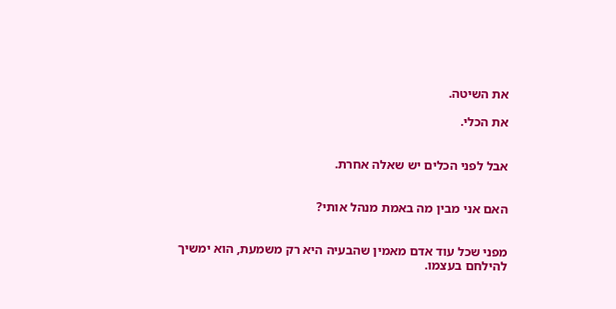את השיטה.

את הכלי.


אבל לפני הכלים יש שאלה אחרת.


האם אני מבין מה באמת מנהל אותי?


מפני שכל עוד אדם מאמין שהבעיה היא רק משמעת, הוא ימשיך להילחם בעצמו.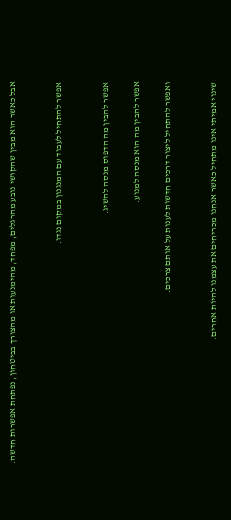אבל כאשר הוא מבין שהקושי נובע מהרגלים, מפחד, מהימנעות או מהצורך בביטחון, נפתחת אפשרות חדשה.


אפשר להתחיל לעבוד עם המנגנון במקום נגדו.


אפשר להבין מה הדפוס מנסה להשיג.

אפשר להבין מה הוא מנסה למנוע.

ואפשר להתחיל ליצור דרכים חדשות לענות על אותם צרכים.


שינוי אמיתי אינו מתחיל כאשר אנחנו מכריחים את עצמנו להיות אחרים.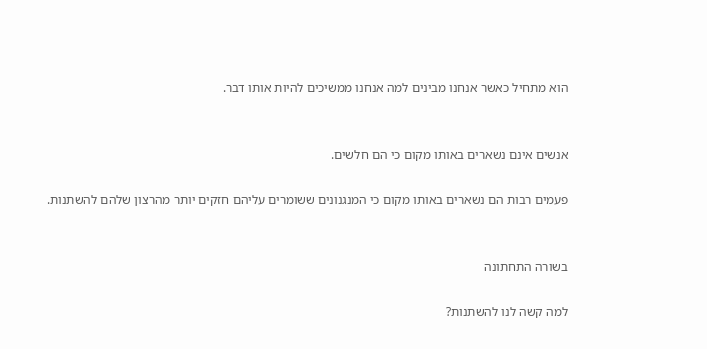הוא מתחיל כאשר אנחנו מבינים למה אנחנו ממשיכים להיות אותו דבר.


אנשים אינם נשארים באותו מקום כי הם חלשים.

פעמים רבות הם נשארים באותו מקום כי המנגנונים ששומרים עליהם חזקים יותר מהרצון שלהם להשתנות.


בשורה התחתונה

למה קשה לנו להשתנות?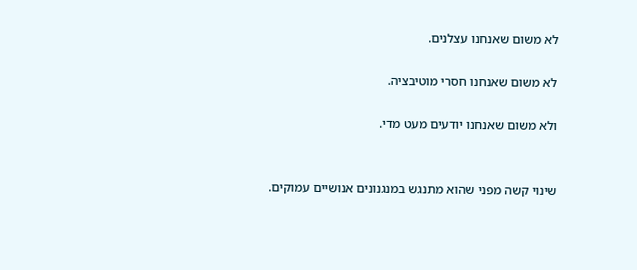לא משום שאנחנו עצלנים.

לא משום שאנחנו חסרי מוטיבציה.

ולא משום שאנחנו יודעים מעט מדי.


שינוי קשה מפני שהוא מתנגש במנגנונים אנושיים עמוקים.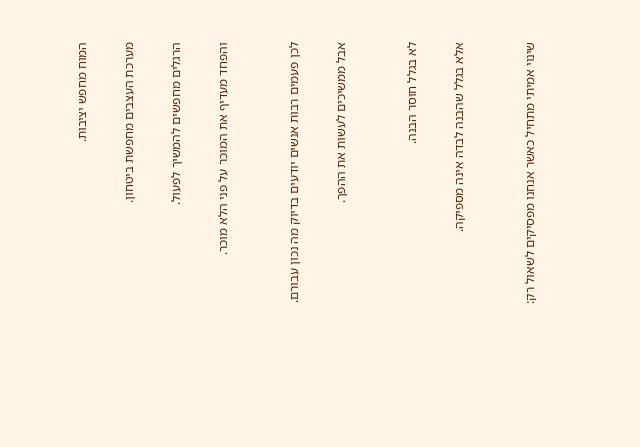המוח מחפש יציבות.

מערכת העצבים מחפשת ביטחון.

הרגלים מחפשים להמשיך לפעול.

והפחד מעדיף את המוכר על פני הלא מוכר.


לכן פעמים רבות אנשים יודעים בדיוק מה נכון עבורם.

אבל ממשיכים לעשות את ההפך.


לא בגלל חוסר הבנה.

אלא בגלל שהבנה לבדה אינה מספיקה.


שינוי אמיתי מתחיל כאשר אנחנו מפסיקים לשאול רק: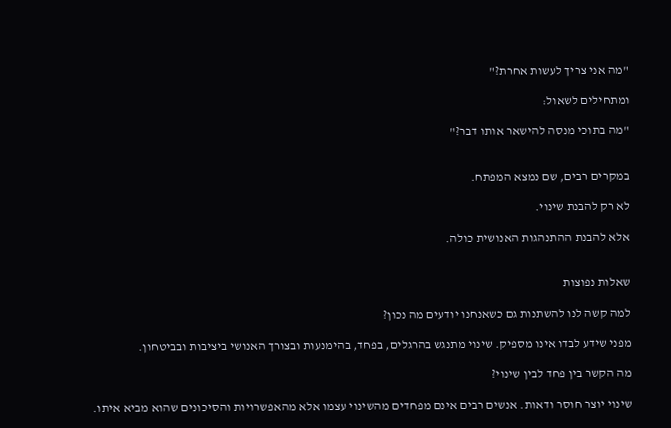"מה אני צריך לעשות אחרת?"

ומתחילים לשאול:

"מה בתוכי מנסה להישאר אותו דבר?"


במקרים רבים, שם נמצא המפתח.

לא רק להבנת שינוי.

אלא להבנת ההתנהגות האנושית כולה.


שאלות נפוצות

למה קשה לנו להשתנות גם כשאנחנו יודעים מה נכון?

מפני שידע לבדו אינו מספיק. שינוי מתנגש בהרגלים, בפחד, בהימנעות ובצורך האנושי ביציבות ובביטחון.

מה הקשר בין פחד לבין שינוי?

שינוי יוצר חוסר ודאות. אנשים רבים אינם מפחדים מהשינוי עצמו אלא מהאפשרויות והסיכונים שהוא מביא איתו.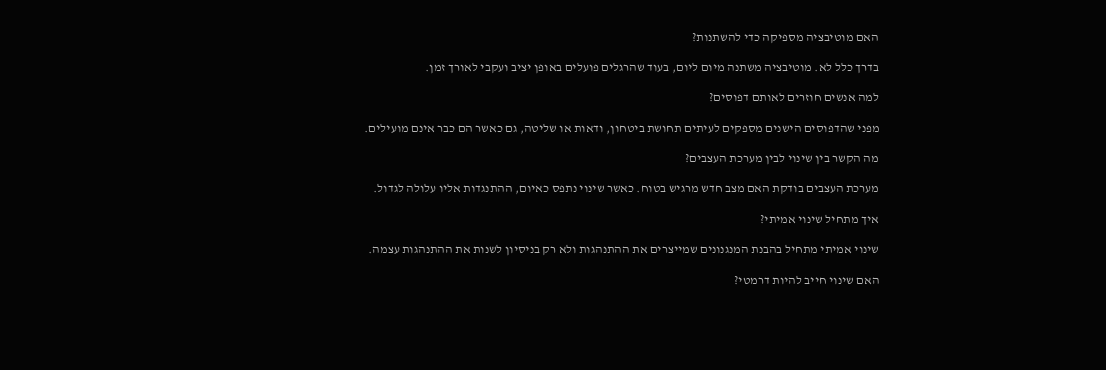האם מוטיבציה מספיקה כדי להשתנות?

בדרך כלל לא. מוטיבציה משתנה מיום ליום, בעוד שהרגלים פועלים באופן יציב ועקבי לאורך זמן.

למה אנשים חוזרים לאותם דפוסים?

מפני שהדפוסים הישנים מספקים לעיתים תחושת ביטחון, ודאות או שליטה, גם כאשר הם כבר אינם מועילים.

מה הקשר בין שינוי לבין מערכת העצבים?

מערכת העצבים בודקת האם מצב חדש מרגיש בטוח. כאשר שינוי נתפס כאיום, ההתנגדות אליו עלולה לגדול.

איך מתחיל שינוי אמיתי?

שינוי אמיתי מתחיל בהבנת המנגנונים שמייצרים את ההתנהגות ולא רק בניסיון לשנות את ההתנהגות עצמה.

האם שינוי חייב להיות דרמטי?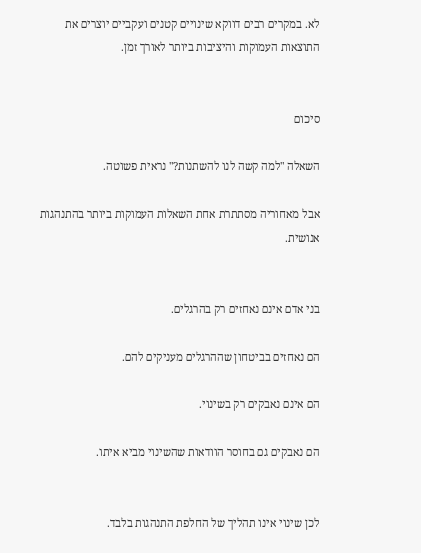לא. במקרים רבים דווקא שינויים קטנים ועקביים יוצרים את התוצאות העמוקות והיציבות ביותר לאורך זמן.


סיכום

השאלה "למה קשה לנו להשתנות?" נראית פשוטה.

אבל מאחוריה מסתתרת אחת השאלות העמוקות ביותר בהתנהגות אנושית.


בני אדם אינם נאחזים רק בהרגלים.

הם נאחזים בביטחון שההרגלים מעניקים להם.

הם אינם נאבקים רק בשינוי.

הם נאבקים גם בחוסר הוודאות שהשינוי מביא איתו.


לכן שינוי אינו תהליך של החלפת התנהגות בלבד.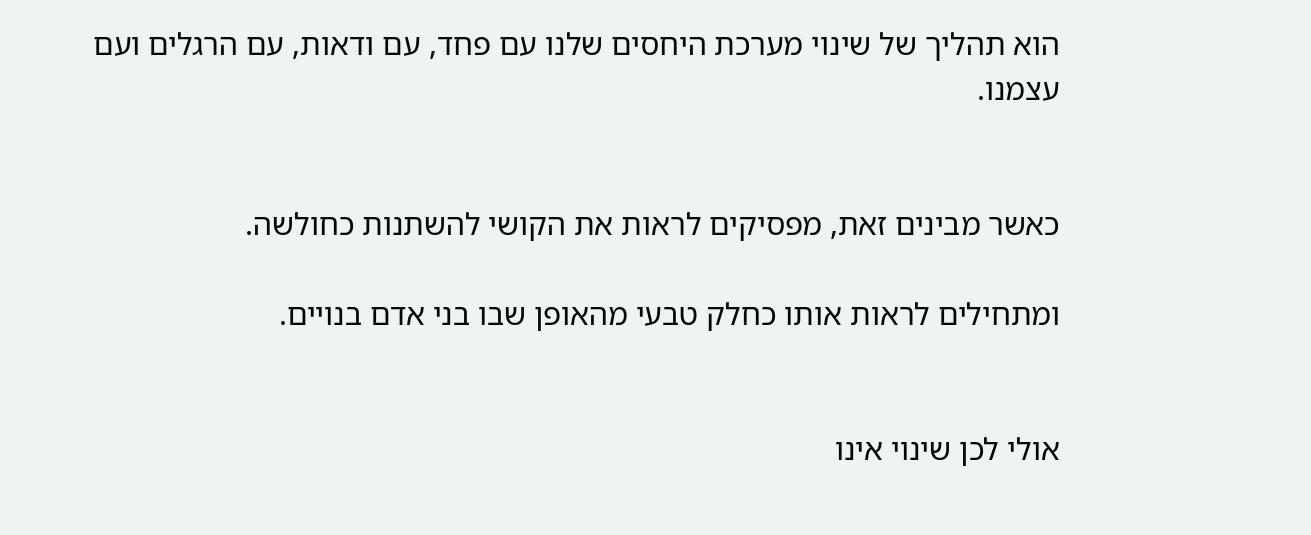הוא תהליך של שינוי מערכת היחסים שלנו עם פחד, עם ודאות, עם הרגלים ועם עצמנו.


כאשר מבינים זאת, מפסיקים לראות את הקושי להשתנות כחולשה.

ומתחילים לראות אותו כחלק טבעי מהאופן שבו בני אדם בנויים.


אולי לכן שינוי אינו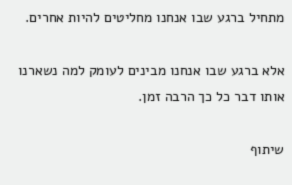מתחיל ברגע שבו אנחנו מחליטים להיות אחרים.

אלא ברגע שבו אנחנו מבינים לעומק למה נשארנו אותו דבר כל כך הרבה זמן.

שיתוף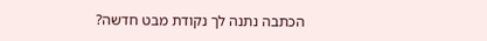הכתבה נתנה לך נקודת מבט חדשה?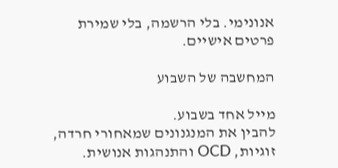אנונימי. בלי הרשמה, בלי שמירת פרטים אישיים.

המחשבה של השבוע

מייל אחד בשבוע.
להבין את המנגנונים שמאחורי חרדה, זוגיות, OCD והתנהגות אנושית.